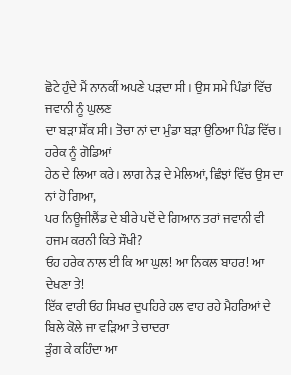ਛੋਟੇ ਹੁੰਦੇ ਮੈਂ ਨਾਨਕੀਂ ਅਪਣੇ ਪੜਦਾ ਸੀ । ਉਸ ਸਮੇ ਪਿੰਡਾਂ ਵਿੱਚ ਜਵਾਨੀ ਨੂੰ ਘੁਲਣ
ਦਾ ਬੜਾ ਸ਼ੌਂਕ ਸੀ। ਤੋਚਾ ਨਾਂ ਦਾ ਮੁੰਡਾ ਬੜਾ ਉਠਿਆ ਪਿੰਡ ਵਿੱਚ। ਹਰੇਕ ਨੂੰ ਗੋਡਿਆਂ
ਹੇਠ ਦੇ ਲਿਆ ਕਰੇ। ਲਾਗ ਨੇੜ ਦੇ ਮੇਲਿਆਂ, ਛਿੰਝਾਂ ਵਿੱਚ ਉਸ ਦਾ ਨਾਂ ਹੋ ਗਿਆ,
ਪਰ ਨਿਊਜੀਲੈਂਡ ਦੇ ਬੀਰੇ ਪਦੋਂ ਦੇ ਗਿਆਨ ਤਰਾਂ ਜਵਾਨੀ ਵੀ ਹਜਮ ਕਰਨੀ ਕਿਤੇ ਸੌਖੀ?
ਓਹ ਹਰੇਕ ਨਾਲ ਈ ਕਿ ਆ ਘੁਲ! ਆ ਨਿਕਲ ਬਾਹਰ! ਆ ਦੇਖਣਾ ਤੇ!
ਇੱਕ ਵਾਰੀ ਓਹ ਸਿਖਰ ਦੁਪਹਿਰੇ ਹਲ ਵਾਹ ਰਹੇ ਮੈਹਰਿਆਂ ਦੇ ਬਿਲੇ ਕੋਲੇ ਜਾ ਵੜਿਆ ਤੇ ਚਾਦਰਾ
ੜੁੰਗ ਕੇ ਕਹਿੰਦਾ ਆ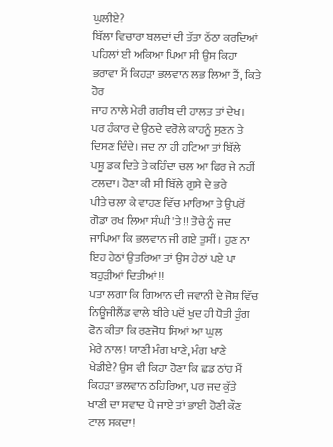ਘੁਲੀਏ?
ਬਿੱਲਾ ਵਿਚਾਰਾ ਬਲਦਾਂ ਦੀ ਤੱਤਾ ਠੱਠਾ ਕਰਦਿਆਂ
ਪਹਿਲਾਂ ਈ ਅਕਿਆ ਪਿਆ ਸੀ ਉਸ ਕਿਹਾ ਭਰਾਵਾ ਮੈਂ ਕਿਹੜਾ ਭਲਵਾਨ ਲਭ ਲਿਆ ਤੈਂ, ਕਿਤੇ ਹੋਰ
ਜਾਹ ਨਾਲੇ ਮੇਰੀ ਗਰੀਬ ਦੀ ਹਾਲਤ ਤਾਂ ਦੇਖ।
ਪਰ ਹੰਕਾਰ ਦੇ ਉਠਦੇ ਵਰੋਲੇ ਕਾਹਨੂੰ ਸੁਣਨ ਤੇ ਦਿਸਣ ਦਿੰਦੇ। ਜਦ ਨਾ ਹੀ ਹਟਿਆ ਤਾਂ ਬਿੱਲੇ
ਪਸ਼ੂ ਡਕ ਦਿਤੇ ਤੇ ਕਹਿੰਦਾ ਚਲ ਆ ਫਿਰ ਜੇ ਨਹੀਂ ਟਲਦਾ। ਹੋਣਾ ਕੀ ਸੀ ਬਿੱਲੇ ਗੁਸੇ ਦੇ ਭਰੇ
ਪੀਤੇ ਚਲਾ ਕੇ ਵਾਹਣ ਵਿੱਚ ਮਾਰਿਆ ਤੇ ਉਪਰੋਂ ਗੋਡਾ ਰਖ ਲਿਆ ਸੰਘੀ 'ਤੇ!! ਤੋਚੇ ਨੂੰ ਜਦ
ਜਾਪਿਆ ਕਿ ਭਲਵਾਨ ਜੀ ਗਏ ਤੁਸੀਂ । ਹੁਣ ਨਾ ਇਹ ਹੇਠਾਂ ਉਤਰਿਆ ਤਾਂ ਉਸ ਹੇਠਾਂ ਪਏ ਪਾ
ਬਹੁੜੀਆਂ ਦਿਤੀਆਂ!!
ਪਤਾ ਲਗਾ ਕਿ ਗਿਆਨ ਦੀ ਜਵਾਨੀ ਦੇ ਜੋਸ਼ ਵਿੱਚ
ਨਿਊਜੀਲੈਂਡ ਵਾਲੇ ਬੀਰੇ ਪਦੋਂ ਖੁਦ ਹੀ ਧੋਤੀ ੜੁੰਗ ਫੋਨ ਕੀਤਾ ਕਿ ਰਣਜੋਧ ਸਿਆਂ ਆ ਘੁਲ
ਮੇਰੇ ਨਾਲ! ਯਾਣੀ ਮੰਗ ਖਾਣੇ, ਮੰਗ ਖਾਣੇ
ਖੇਡੀਏ? ਉਸ ਵੀ ਕਿਹਾ ਹੋਣਾ ਕਿ ਛਡ ਠਾਂਹ ਮੈਂ ਕਿਹੜਾ ਭਲਵਾਨ ਠਹਿਰਿਆ, ਪਰ ਜਦ ਕੁੱਤੇ
ਖਾਣੀ ਦਾ ਸਵਾਦ ਪੈ ਜਾਏ ਤਾਂ ਭਾਈ ਹੋਣੀ ਕੌਣ ਟਾਲ ਸਕਦਾ!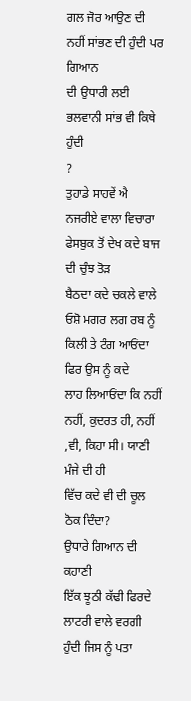ਗਲ ਜੋਰ ਆਉਣ ਦੀ ਨਹੀਂ ਸਾਂਭਣ ਦੀ ਹੁੰਦੀ ਪਰ ਗਿਆਨ
ਦੀ ਉਧਾਰੀ ਲਈ ਭਲਵਾਨੀ ਸਾਂਭ ਵੀ ਕਿਥੇ ਹੁੰਦੀ
?
ਤੁਹਾਡੇ ਸਾਹਵੇਂ ਐ ਨਜਰੀਏ ਵਾਲਾ ਵਿਚਾਰਾ ਫੇਸਬੁਕ ਤੋਂ ਦੇਖ ਕਦੇ ਬਾਜ ਦੀ ਚੁੰਝ ਤੋੜ
ਬੈਠਦਾ ਕਦੇ ਚਕਲੇ ਵਾਲੇ ਓਸ਼ੋ ਮਗਰ ਲਗ ਰਬ ਨੂੰ ਕਿਲੀ ਤੇ ਟੰਗ ਆਓਂਦਾ ਫਿਰ ਉਸ ਨੂੰ ਕਦੇ
ਲਾਹ ਲਿਆਓਂਦਾ ਕਿ ਨਹੀਂ ਨਹੀਂ, ਕੁਦਰਤ ਹੀ, ਨਹੀਂ ,ਵੀ, ਕਿਹਾ ਸੀ। ਯਾਣੀ ਮੰਜੇ ਦੀ ਹੀ
ਵਿੱਚ ਕਦੇ ਵੀ ਦੀ ਚੂਲ ਠੋਕ ਦਿੰਦਾ?
ਉਧਾਰੇ ਗਿਆਨ ਦੀ ਕਹਾਣੀ
ਇੱਕ ਝੂਠੀ ਕੱਢੀ ਫਿਰਦੇ ਲਾਟਰੀ ਵਾਲੇ ਵਰਗੀ ਹੁੰਦੀ ਜਿਸ ਨੂੰ ਪਤਾ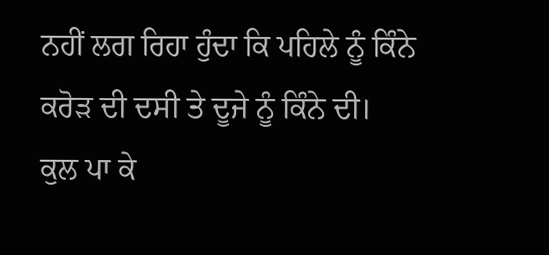ਨਹੀਂ ਲਗ ਰਿਹਾ ਹੁੰਦਾ ਕਿ ਪਹਿਲੇ ਨੂੰ ਕਿੰਨੇ ਕਰੋੜ ਦੀ ਦਸੀ ਤੇ ਦੂਜੇ ਨੂੰ ਕਿੰਨੇ ਦੀ।
ਕੁਲ ਪਾ ਕੇ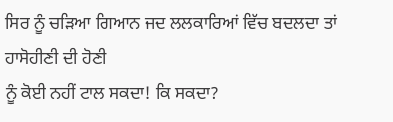ਸਿਰ ਨੂੰ ਚੜਿਆ ਗਿਆਨ ਜਦ ਲਲਕਾਰਿਆਂ ਵਿੱਚ ਬਦਲਦਾ ਤਾਂ ਹਾਸੋਹੀਣੀ ਦੀ ਹੋਣੀ
ਨੂੰ ਕੋਈ ਨਹੀਂ ਟਾਲ ਸਕਦਾ! ਕਿ ਸਕਦਾ?